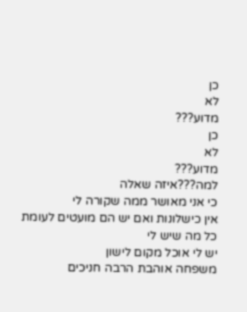כן
לא
מדוע???
כן
לא
מדוע???
למה???איזה שאלה
כי אני מאושר ממה שקורה לי
אין כישלונות ואם יש הם מועטים לעומת כל מה שיש לי
יש לי אוכל מקום לישון
משפחה אוהבת הרבה חניכים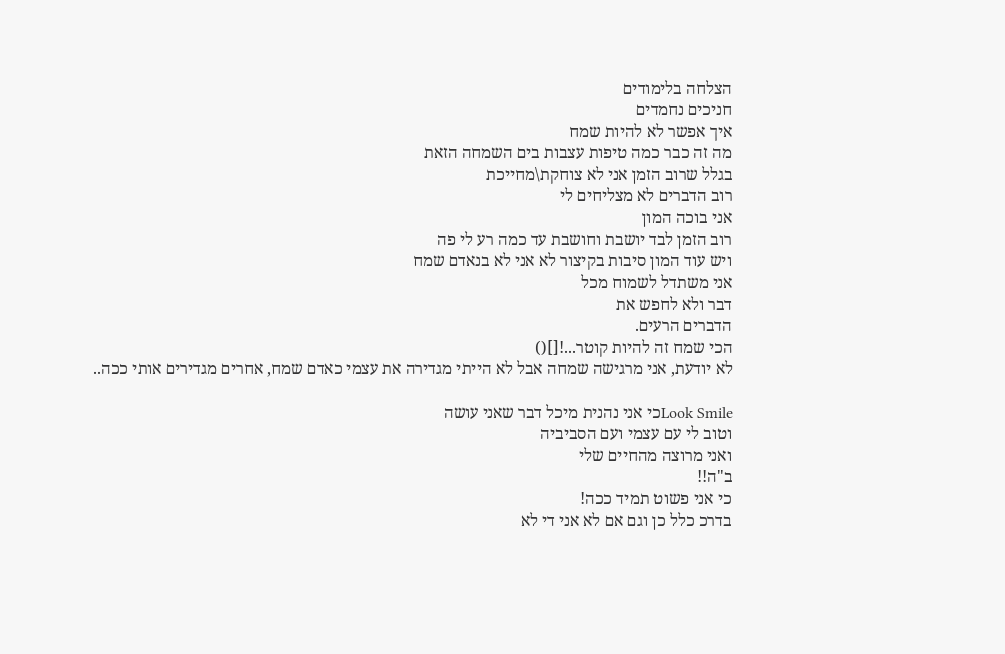הצלחה בלימודים
חניכים נחמדים
איך אפשר לא להיות שמח
מה זה כבר כמה טיפות עצבות בים השמחה הזאת
בגלל שרוב הזמן אני לא צוחקת\מחייכת
רוב הדברים לא מצליחים לי
אני בוכה המון
רוב הזמן לבד יושבת וחושבת עד כמה רע לי פה
ויש עוד המון סיבות בקיצור לא אני לא בנאדם שמח
אני משתדל לשמוח מכל
דבר ולא לחפש את
הדברים הרעים.
הכי שמח זה להיות קוטר...![]()
לא יודעת, אני מרגישה שמחה אבל לא הייתי מגדירה את עצמי כאדם שמח, אחרים מגדירים אותי ככה..

Look Smileכי אני נהנית מיכל דבר שאני עושה
וטוב לי עם עצמי ועם הסביביה
ואני מרוצה מהחיים שלי
ב"ה!!
כי אני פשוט תמיד ככה!
בדרכ כלל כן וגם אם לא אני די לא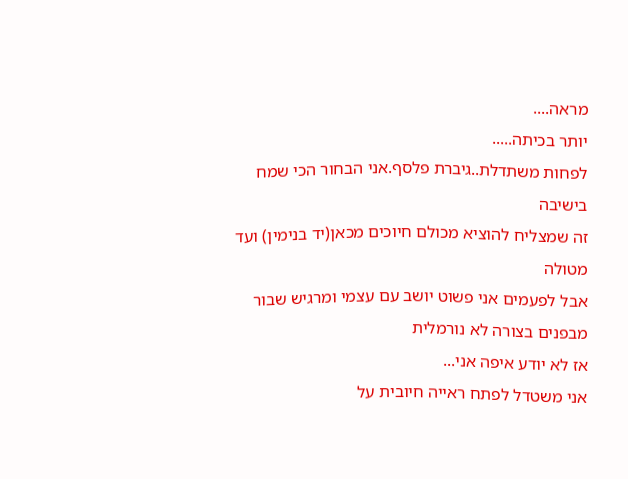מראה....
יותר בכיתה.....
לפחות משתדלת..גיברת פלסף.אני הבחור הכי שמח בישיבה
זה שמצליח להוציא מכולם חיוכים מכאן(יד בנימין) ועד מטולה
אבל לפעמים אני פשוט יושב עם עצמי ומרגיש שבור מבפנים בצורה לא נורמלית
אז לא יודע איפה אני...
אני משטדל לפתח ראייה חיובית על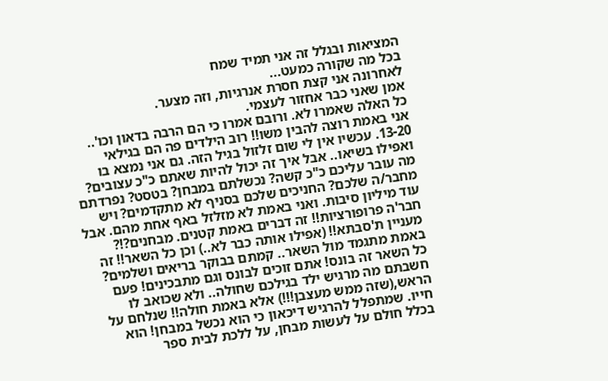המציאות ובגלל זה אני תמיד שמח
בכל מה שקורה כמעט...
לאחרונה אני קצת חסרת אנרגיות, וזה מצער.
אמן שאני כבר אחזור לעצמי.
כל האלה שאמרו לא. ורובם אמרו כי הם הרבה בדאון וכו'.. אני באמת רוצה להבין משו!! רוב הילדים פה הם בגילאי 13-20. עכשיו אין לי שום זלזול בגיל הזה. גם אני נמצא בו ואפילו בשיאו.. אבל איך זה יכול להיות שאתם כ"כ עצובים? מה עובר עליכם כ"כ קשה? נכשלתם במבחן? בטסט? נפרדתם מחבר/ה שלכם? החניכים שלכם בסניף לא מתקדמים? ויש עוד מיליון סיבות. ואני באמת לא מזלזל באף אחת מהם. אבל חבר'ה פרופורציות!! זה דברים באמת קטנים. מבחנים?!? מעניין ת'סבתא!! (אפילו אותה כבר לא..) וכן כל השאר!! זה באמת מתגמד מול השאר.. קמתם בבוקר בריאים ושלמים? כל השאר זה בונס! אתם זוכים לבונס וגם מתבכינים! פעם חשבתם מה מרגיש ילד בגילכם שחולה.. ולא שכואב לו הראש,(שזה ממש מעצבן!!!) אלא באמת חולה!! שנלחם על חייו. שמתפלל להרגיש דיכאון כי הוא נכשל במבחן! הוא בכלל חולם על לעשות מבחן, על ללכת לבית ספר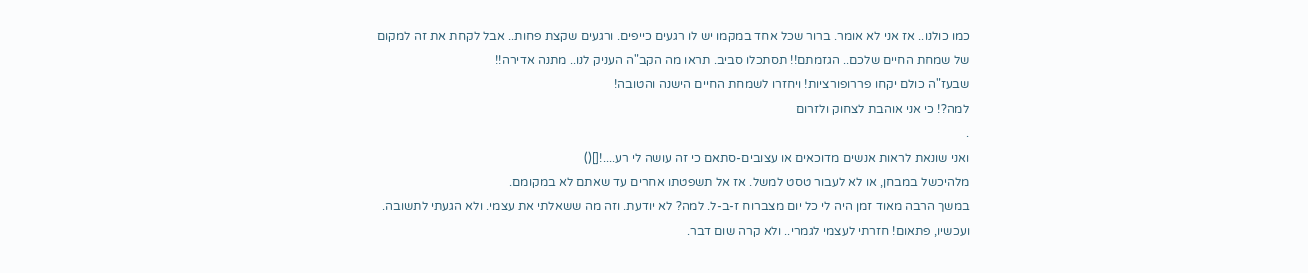כמו כולנו.. אז אני לא אומר. ברור שכל אחד במקמו יש לו רגעים כייפים. ורגעים שקצת פחות.. אבל לקחת את זה למקום של שמחת החיים שלכם.. הגזמתם!! תסתכלו סביב. תראו מה הקב"ה העניק לנו.. מתנה אדירה!!
שבעז"ה כולם יקחו פררופורציות! ויחזרו לשמחת החיים הישנה והטובה!
למה?! כי אני אוהבת לצחוק ולזרום
.
ואני שונאת לראות אנשים מדוכאים או עצובים-סתאם כי זה עושה לי רע....![]()
מלהיכשל במבחן, או לא לעבור טסט למשל. אז אל תשפטתו אחרים עד שאתם לא במקומם.
במשך הרבה מאוד זמן היה לי כל יום מצברוח ז-ב-ל. למה? לא יודעת. וזה מה ששאלתי את עצמי. ולא הגעתי לתשובה. ועכשיו, פתאום! חזרתי לעצמי לגמרי.. ולא קרה שום דבר.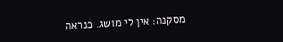מסקנה: אין לי מושג. כנראה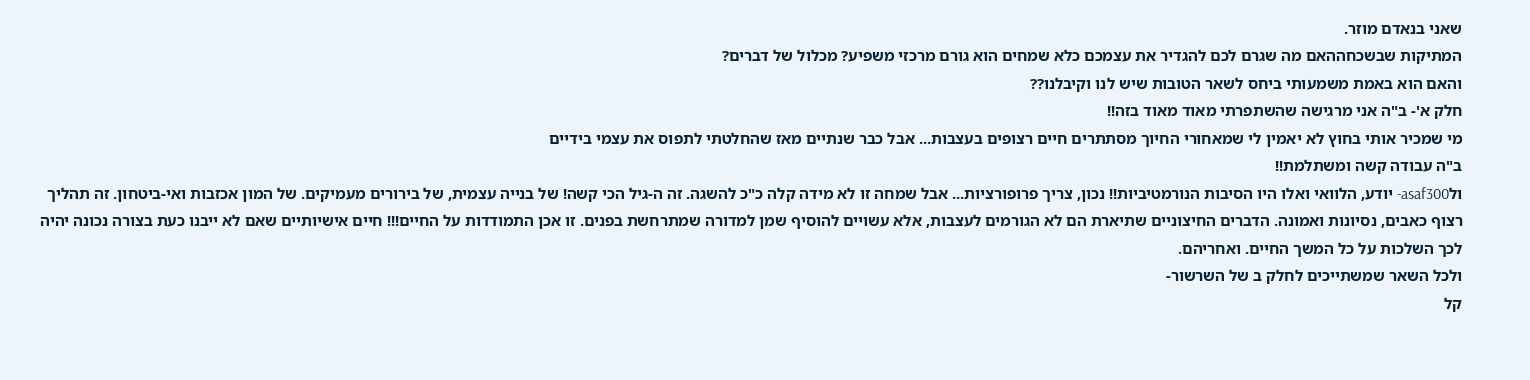שאני בנאדם מוזר.
המתיקות שבשכחההאם מה שגרם לכם להגדיר את עצמכם כלא שמחים הוא גורם מרכזי משפיע? מכלול של דברים?
והאם הוא באמת משמעותי ביחס לשאר הטובות שיש לנו וקיבלנו??
חלק א'- ב"ה אני מרגישה שהשתפרתי מאוד מאוד בזה!!
מי שמכיר אותי בחוץ לא יאמין לי שמאחורי החיוך מסתתרים חיים רצופים בעצבות... אבל כבר שנתיים מאז שהחלטתי לתפוס את עצמי בידיים
ב"ה עבודה קשה ומשתלמת!!
ולasaf300- יודע, הלוואי ואלו היו הסיבות הנורמטיביות!! נכון, צריך פרופורציות... אבל שמחה זו לא מידה קלה כ"כ להשגה. זה ה-גיל הכי קשה! של בנייה עצמית, של בירורים מעמיקים. של המון אכזבות ואי-ביטחון. זה תהליך רצוף כאבים, נסיונות ואמונה. הדברים החיצוניים שתיארת הם לא הגורמים לעצבות, אלא עשויים להוסיף שמן למדורה שמתרחשת בפנים. זו אכן התמודדות על החיים!!! חיים אישיותיים שאם לא ייבנו כעת בצורה נכונה יהיה לכך השלכות על כל המשך החיים. ואחריהם.
ולכל השאר שמשתייכים לחלק ב של השרשור-
קל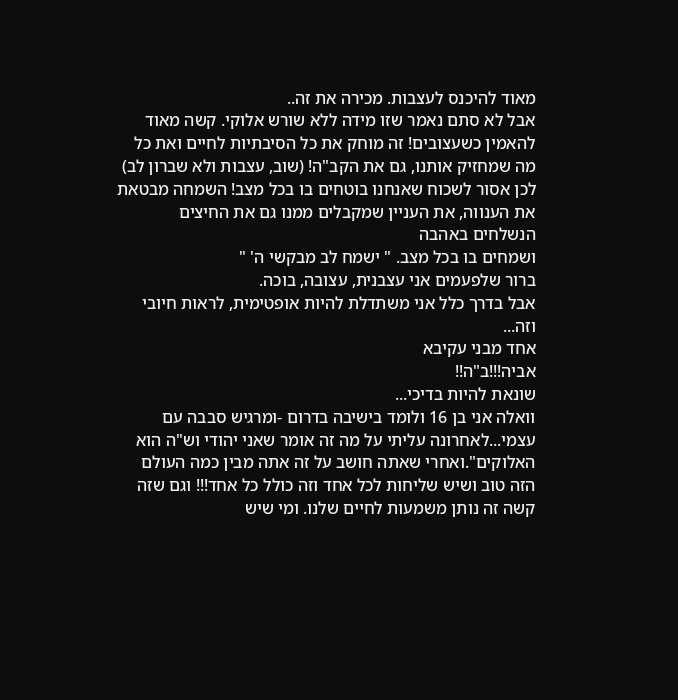מאוד להיכנס לעצבות. מכירה את זה..
אבל לא סתם נאמר שזו מידה ללא שורש אלוקי. קשה מאוד להאמין כשעצובים! זה מוחק את כל הסיבתיות לחיים ואת כל מה שמחזיק אותנו, גם את הקב"ה! (שוב, עצבות ולא שברון לב) לכן אסור לשכוח שאנחנו בוטחים בו בכל מצב! השמחה מבטאת את הענווה, את העניין שמקבלים ממנו גם את החיצים הנשלחים באהבה
ושמחים בו בכל מצב. " ישמח לב מבקשי ה' "
ברור שלפעמים אני עצבנית, עצובה, בוכה.
אבל בדרך כלל אני משתדלת להיות אופטימית, לראות חיובי וזה...
אחד מבני עקיבא
אביה!!!ב"ה!!
שונאת להיות בדיכי...
וואלה אני בן 16 ולומד בישיבה בדרום -ומרגיש סבבה עם עצמי...לאחרונה עליתי על מה זה אומר שאני יהודי וש"ה הוא האלוקים".ואחרי שאתה חושב על זה אתה מבין כמה העולם הזה טוב ושיש שליחות לכל אחד וזה כולל כל אחד!!! וגם שזה קשה זה נותן משמעות לחיים שלנו. ומי שיש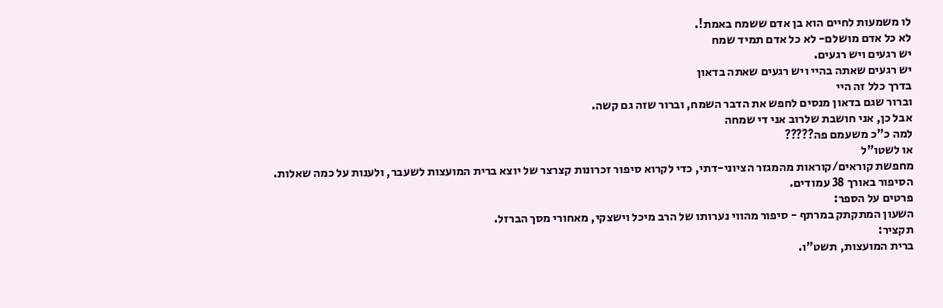לו משמעות לחיים הוא בן אדם ששמח באמת!.
לא כל אדם מושלם- לא כל אדם תמיד שמח
יש רגעים ויש רגעים.
יש רגעים שאתה בהיי ויש רגעים שאתה בדאון
בדרך כלל זה היי
וברור שגם בדאון מנסים לחפש את הדבר השמח, וברור שזה גם קשה.
אבל כן, אני חושבת שלרוב אני די שמחה
למה כ"כ משעמם פה?????
או לשטו"ל
מחפשת קוראים/קוראות מהמגזר הציוני-דתי, כדי לקרוא סיפור זכרונות קצרצר של יוצא ברית המועצות לשעבר, ולענות על כמה שאלות.
הסיפור באורך 38 עמודים.
פרטים על הספר:
השעון המתקתק במרתף - סיפור מהווי נערותו של הרב מיכל וישצקי, מאחורי מסך הברזל.
תקציר:
ברית המועצות, תשט"ו.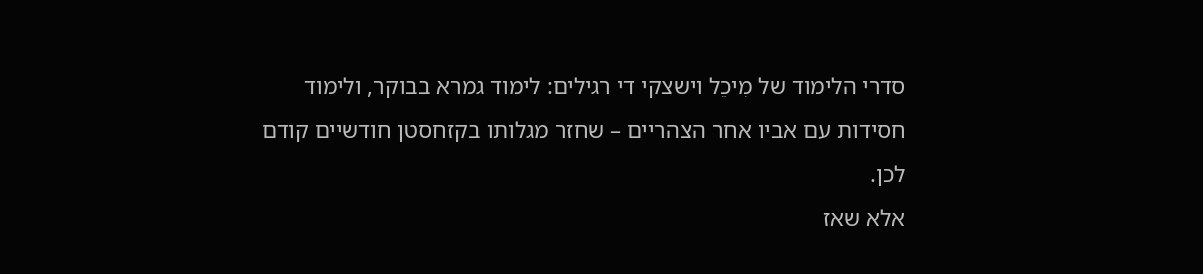סדרי הלימוד של מִיכֵל וישצקי די רגילים: לימוד גמרא בבוקר, ולימוד חסידות עם אביו אחר הצהריים – שחזר מגלותו בקזחסטן חודשיים קודם לכן.
אלא שאז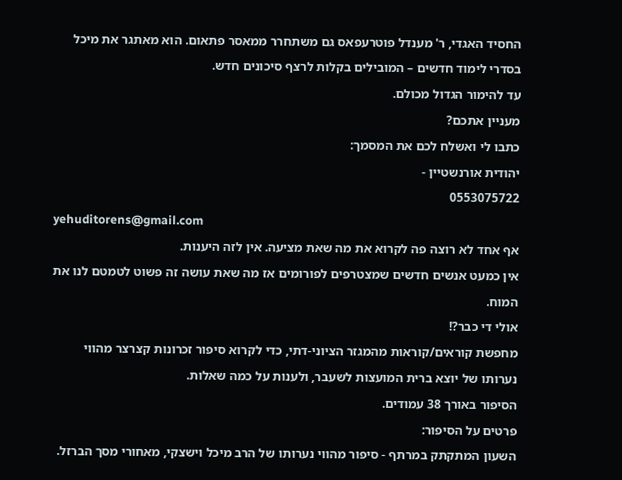החסיד האגדי, ר' מענדל פוטרעפאס גם משתחרר ממאסר פתאום. הוא מאתגר את מיכל בסדרי לימוד חדשים – המובילים בקלות לרצף סיכונים חדש.
עד להימור הגדול מכולם.
מעניין אתכם?
כתבו לי ואשלח לכם את המסמך:
יהודית אורנשטיין -
0553075722
yehuditorens@gmail.com
אף אחד לא רוצה פה לקרוא את מה שאת מציעה. אין לזה היענות.
אין כמעט אנשים חדשים שמצטרפים לפורומים אז מה שאת עושה זה פשוט לטמטם לנו את המוח.
אולי די כבר?!
מחפשת קוראים/קוראות מהמגזר הציוני-דתי, כדי לקרוא סיפור זכרונות קצרצר מהווי נערותו של יוצא ברית המועצות לשעבר, ולענות על כמה שאלות.
הסיפור באורך 38 עמודים.
פרטים על הסיפור:
השעון המתקתק במרתף - סיפור מהווי נערותו של הרב מיכל וישצקי, מאחורי מסך הברזל.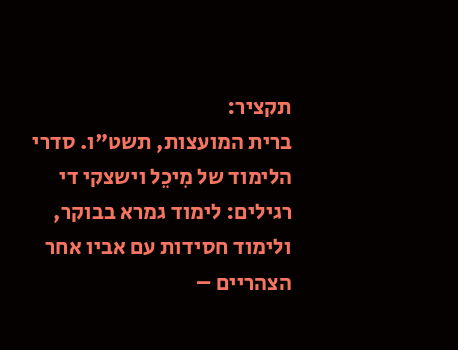תקציר:
ברית המועצות, תשט"ו. סדרי הלימוד של מִיכֵל וישצקי די רגילים: לימוד גמרא בבוקר, ולימוד חסידות עם אביו אחר הצהריים –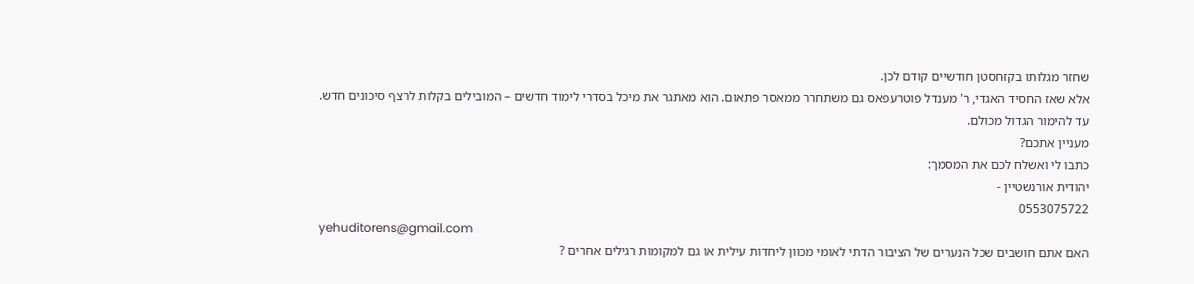שחזר מגלותו בקזחסטן חודשיים קודם לכן.
אלא שאז החסיד האגדי, ר' מענדל פוטרעפאס גם משתחרר ממאסר פתאום. הוא מאתגר את מיכל בסדרי לימוד חדשים – המובילים בקלות לרצף סיכונים חדש.
עד להימור הגדול מכולם.
מעניין אתכם?
כתבו לי ואשלח לכם את המסמך:
יהודית אורנשטיין -
0553075722
yehuditorens@gmail.com
האם אתם חושבים שכל הנערים של הציבור הדתי לאומי מכוון ליחדות עילית או גם למקומות רגילים אחרים ?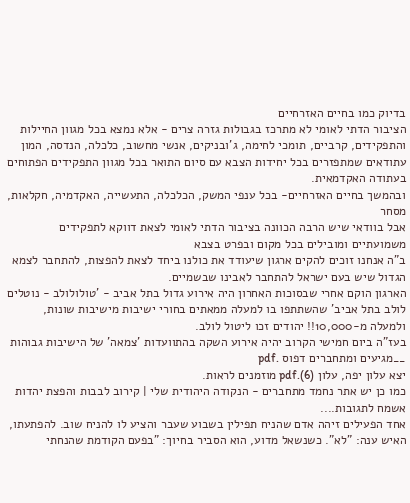בדיוק כמו בחיים האזרחיים
הציבור הדתי לאומי לא מתרכז בגבולות גזרה צרים - אלא נמצא בכל מגוון החיילות והתפקידים, קרביים, תומכי לחימה, ג'ובניקים, אנשי מחשוב, כלכלה, הנדסה, המון עתודאים שמתפזרים בכל יחידות הצבא עם סיום התואר בכל מגוון התפקידים הפתוחים בעתודה האקדמאית.
ובהמשך בחיים האזרחיים- בכל ענפי המשק, הכלכלה, התעשייה, האקדמיה, חקלאות, מסחר
אבל בוודאי שיש הרבה הכוונה בציבור הדתי לאומי לצאת דווקא לתפקידים משמועתיים ומובילים בכל מקום ובפרט בצבא
ב"ה אנחנו זוכים להקים ארגון שיעודד את כולנו ביחד לצאת להפצות, להתחבר לצמא הגדול שיש בעם ישראל להתחבר לאבינו שבשמיים.
הארגון הוקם אחרי שבסוכות האחרון היה אירוע גדול בתל אביב - 'טולולולב - נוטלים לולב בתל אביב' שהשתתפו בו למעלה ממאתים בחורי ישיבות מישיבות שונות, ולמעלה מ-10,000!! יהודים זכו ליטול לולב.
בעז"ה ביום חמישי הקרוב יהיה אירוע השקה בהתוועדות 'צמאה' של הישיבות גבוהות __מגיעים ומתחברים דפוס .pdf
יצא עלון יפה, עלון (6).pdf מוזמנים לראות.
כמו כן יש אתר נחמד מתחברים - הנקודה היהודית שלי | קירוב לבבות והפצת יהדות
אשמח לתגובות....
אחד הפעילים זיהה אדם שהניח תפילין בשבוע שעבר והציע לו להניח שוב. להפתעתו, האיש ענה: "לא". כשנשאל מדוע, הוא הסביר בחיוך: "בפעם הקודמת שהנחתי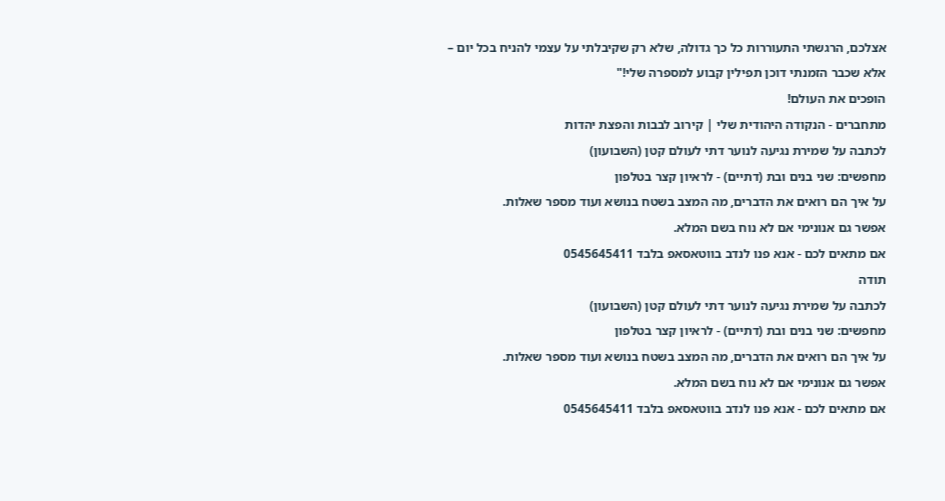אצלכם, הרגשתי התעוררות כל כך גדולה, שלא רק שקיבלתי על עצמי להניח בכל יום – אלא שכבר הזמנתי דוכן תפילין קבוע למספרה שלי!"
הופכים את העולם!
מתחברים - הנקודה היהודית שלי | קירוב לבבות והפצת יהדות
לכתבה על שמירת נגיעה לנוער דתי לעולם קטן (השבועון)
מחפשים: שני בנים ובת (דתיים) - לראיון קצר בטלפון
על איך הם רואים את הדברים, מה המצב בשטח בנושא ועוד מספר שאלות.
אפשר גם אנונימי אם לא נוח בשם המלא.
אם מתאים לכם - אנא פנו לנדב בווטאסאפ בלבד 0545645411
תודה
לכתבה על שמירת נגיעה לנוער דתי לעולם קטן (השבועון)
מחפשים: שני בנים ובת (דתיים) - לראיון קצר בטלפון
על איך הם רואים את הדברים, מה המצב בשטח בנושא ועוד מספר שאלות.
אפשר גם אנונימי אם לא נוח בשם המלא.
אם מתאים לכם - אנא פנו לנדב בווטאסאפ בלבד 0545645411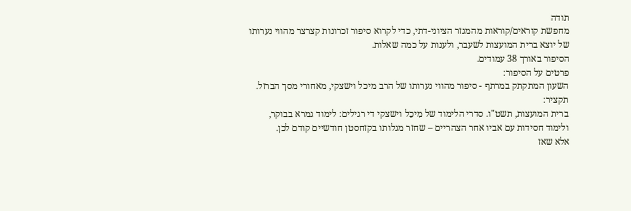תודה
מחפשת קוראים/קוראות מהמגזר הציוני-דתי, כדי לקרוא סיפור זכרונות קצרצר מהווי נערותו של יוצא ברית המועצות לשעבר, ולענות על כמה שאלות.
הסיפור באורך 38 עמודים.
פרטים על הסיפור:
השעון המתקתק במרתף - סיפור מהווי נערותו של הרב מיכל וישצקי, מאחורי מסך הברזל.
תקציר:
ברית המועצות, תשט"ו. סדרי הלימוד של מִיכֵל וישצקי די רגילים: לימוד גמרא בבוקר, ולימוד חסידות עם אביו אחר הצהריים – שחזר מגלותו בקזחסטן חודשיים קודם לכן.
אלא שאז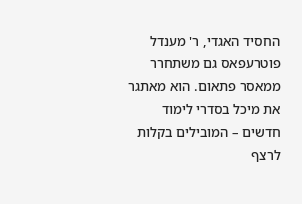החסיד האגדי, ר' מענדל פוטרעפאס גם משתחרר ממאסר פתאום. הוא מאתגר את מיכל בסדרי לימוד חדשים – המובילים בקלות לרצף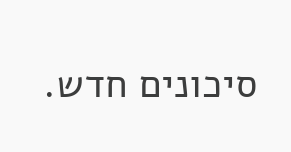סיכונים חדש.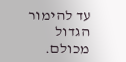עד להימור הגדול מכולם.